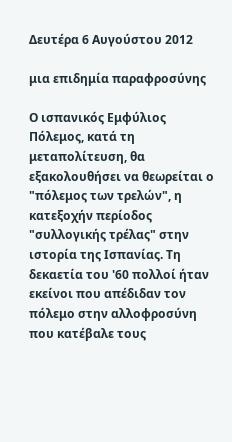Δευτέρα 6 Αυγούστου 2012

μια επιδημία παραφροσύνης

Ο ισπανικός Εμφύλιος Πόλεμος, κατά τη μεταπολίτευση, θα εξακολουθήσει να θεωρείται ο "πόλεμος των τρελών", η κατεξοχήν περίοδος "συλλογικής τρέλας" στην ιστορία της Ισπανίας. Τη δεκαετία του '60 πολλοί ήταν εκείνοι που απέδιδαν τον πόλεμο στην αλλοφροσύνη που κατέβαλε τους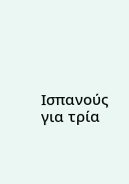Ισπανούς για τρία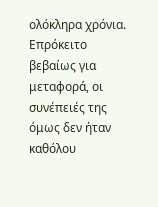ολόκληρα χρόνια. Επρόκειτο βεβαίως για μεταφορά, οι συνέπειές της όμως δεν ήταν καθόλου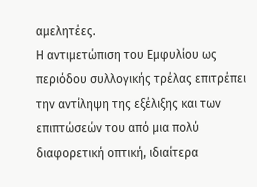αμελητέες.
Η αντιμετώπιση του Εμφυλίου ως περιόδου συλλογικής τρέλας επιτρέπει την αντίληψη της εξέλιξης και των επιπτώσεών του από μια πολύ διαφορετική οπτική, ιδιαίτερα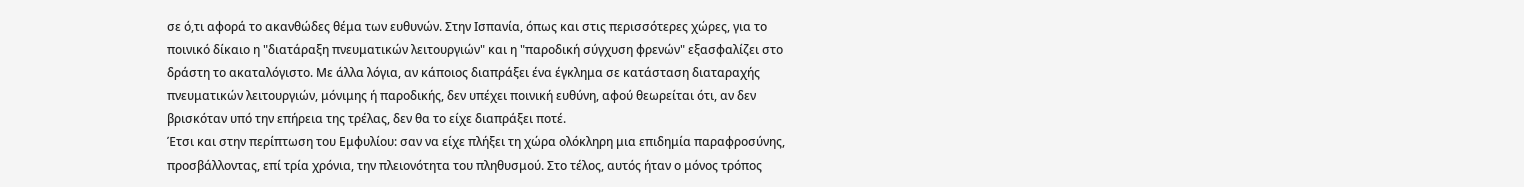σε ό,τι αφορά το ακανθώδες θέμα των ευθυνών. Στην Ισπανία, όπως και στις περισσότερες χώρες, για το ποινικό δίκαιο η "διατάραξη πνευματικών λειτουργιών" και η "παροδική σύγχυση φρενών" εξασφαλίζει στο δράστη το ακαταλόγιστο. Με άλλα λόγια, αν κάποιος διαπράξει ένα έγκλημα σε κατάσταση διαταραχής πνευματικών λειτουργιών, μόνιμης ή παροδικής, δεν υπέχει ποινική ευθύνη, αφού θεωρείται ότι, αν δεν βρισκόταν υπό την επήρεια της τρέλας, δεν θα το είχε διαπράξει ποτέ.
Έτσι και στην περίπτωση του Εμφυλίου: σαν να είχε πλήξει τη χώρα ολόκληρη μια επιδημία παραφροσύνης, προσβάλλοντας, επί τρία χρόνια, την πλειονότητα του πληθυσμού. Στο τέλος, αυτός ήταν ο μόνος τρόπος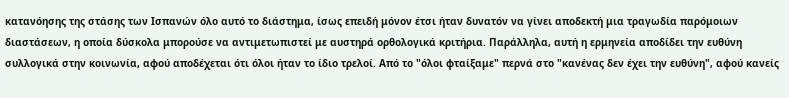κατανόησης της στάσης των Ισπανών όλο αυτό το διάστημα, ίσως επειδή μόνον έτσι ήταν δυνατόν να γίνει αποδεκτή μια τραγωδία παρόμοιων διαστάσεων, η οποία δύσκολα μπορούσε να αντιμετωπιστεί με αυστηρά ορθολογικά κριτήρια. Παράλληλα, αυτή η ερμηνεία αποδίδει την ευθύνη συλλογικά στην κοινωνία, αφού αποδέχεται ότι όλοι ήταν το ίδιο τρελοί. Από το "όλοι φταίξαμε" περνά στο "κανένας δεν έχει την ευθύνη", αφού κανείς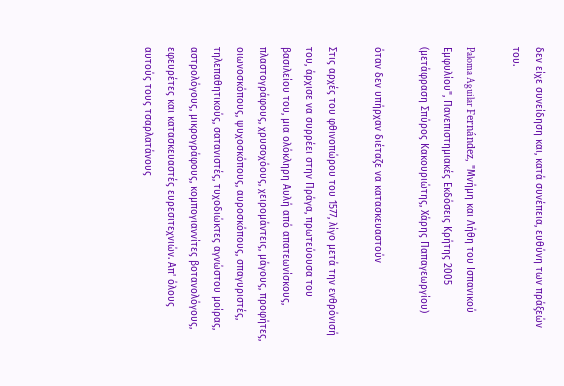δεν είχε συνείδηση και, κατά συνέπεια, ευθύνη των πράξεών του.

Paloma Aguilar Fernández, "Μνήμη και Λήθη του Ισπανικού Εμφυλίου", Πανεπιστημιακές Εκδόσεις Κρήτης 2005 (μετάφραση Σπύρος Κακουριώτης, Χάρης Παπαγεωργίου)

όταν δεν υπήρχαν διέταζε να κατασκευαστούν

Στις αρχές του φθινοπώρου του 1577, λίγο μετά την ενθρόνισή του, άρχισε να συρρέει στην Πράγα, πρωτεύουσα του βασιλείου του, μια ολόκληρη Αυλή από απατεωνίσκους, πλαστογράφους, χρυσοχόους, χειρομάντεις, μάγους, προφήτες, οιωνοσκόπους, ψυχοσκόπους, αυροσκόπους, σπαγυριστές, τηλεπαθητικούς, σατανιστές, τυχοδιώκτες αγνώστου μοίρας, αστρολόγους, μικρογράφους, κομπογιαννίτες βοτανολόγους, εφευρέτες και κατασκευαστές ευρεσιτεχνιών. Απ' όλους αυτούς τους τσαρλατάνους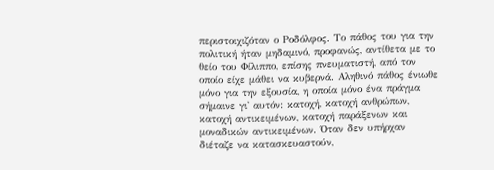περιστοιχιζόταν ο Ροδόλφος. Το πάθος του για την πολιτική ήταν μηδαμινό, προφανώς, αντίθετα με το θείο του Φίλιππο, επίσης πνευματιστή, από τον οποίο είχε μάθει να κυβερνά. Αληθινό πάθος ένιωθε μόνο για την εξουσία, η οποία μόνο ένα πράγμα σήμαινε γι' αυτόν: κατοχή, κατοχή ανθρώπων, κατοχή αντικειμένων, κατοχή παράξενων και μοναδικών αντικειμένων. Όταν δεν υπήρχαν διέταζε να κατασκευαστούν,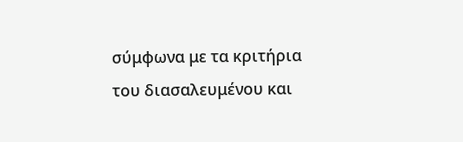σύμφωνα με τα κριτήρια του διασαλευμένου και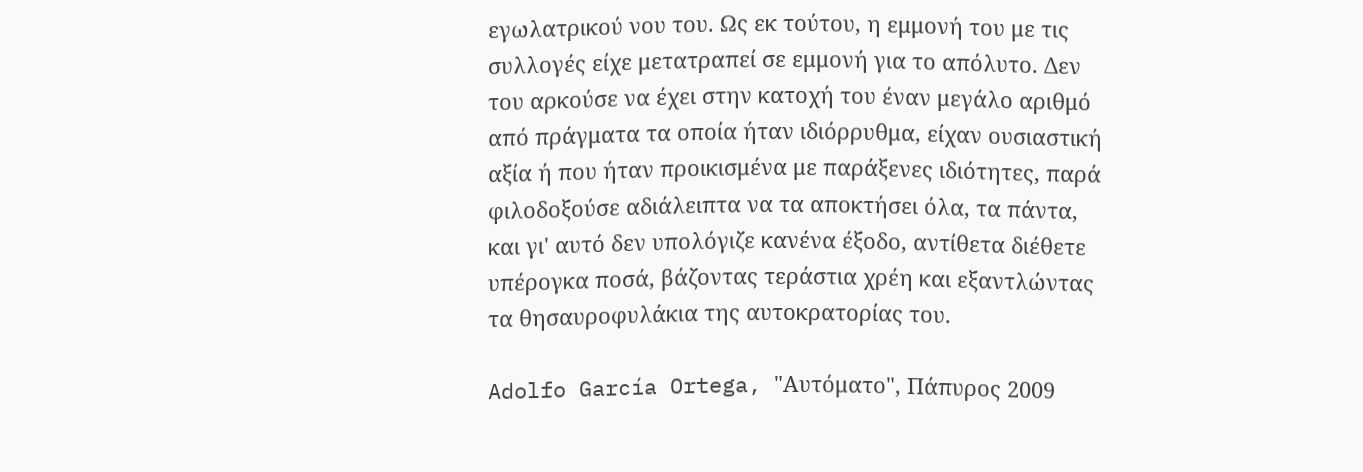εγωλατρικού νου του. Ως εκ τούτου, η εμμονή του με τις συλλογές είχε μετατραπεί σε εμμονή για το απόλυτο. Δεν του αρκούσε να έχει στην κατοχή του έναν μεγάλο αριθμό από πράγματα τα οποία ήταν ιδιόρρυθμα, είχαν ουσιαστική αξία ή που ήταν προικισμένα με παράξενες ιδιότητες, παρά φιλοδοξούσε αδιάλειπτα να τα αποκτήσει όλα, τα πάντα, και γι' αυτό δεν υπολόγιζε κανένα έξοδο, αντίθετα διέθετε υπέρογκα ποσά, βάζοντας τεράστια χρέη και εξαντλώντας τα θησαυροφυλάκια της αυτοκρατορίας του.

Adolfo García Ortega, "Αυτόματο", Πάπυρος 2009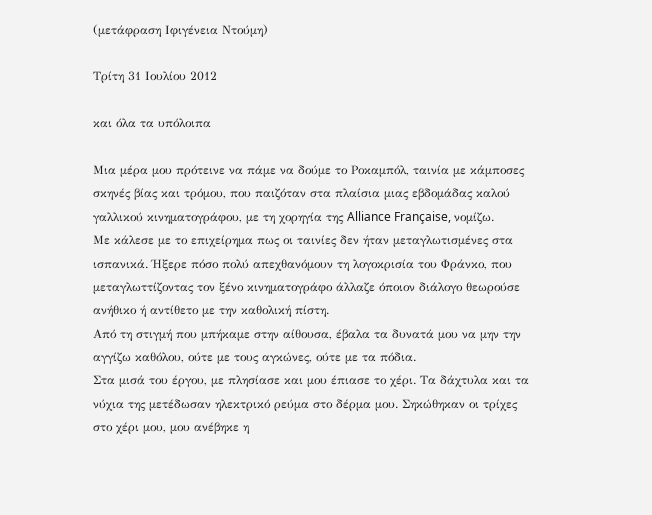(μετάφραση Ιφιγένεια Ντούμη)

Τρίτη 31 Ιουλίου 2012

και όλα τα υπόλοιπα

Μια μέρα μου πρότεινε να πάμε να δούμε το Ροκαμπόλ, ταινία με κάμποσες σκηνές βίας και τρόμου, που παιζόταν στα πλαίσια μιας εβδομάδας καλού γαλλικού κινηματογράφου, με τη χορηγία της Alliance Française, νομίζω.
Με κάλεσε με το επιχείρημα πως οι ταινίες δεν ήταν μεταγλωτισμένες στα ισπανικά. Ήξερε πόσο πολύ απεχθανόμουν τη λογοκρισία του Φράνκο, που μεταγλωττίζοντας τον ξένο κινηματογράφο άλλαζε όποιον διάλογο θεωρούσε ανήθικο ή αντίθετο με την καθολική πίστη.
Από τη στιγμή που μπήκαμε στην αίθουσα, έβαλα τα δυνατά μου να μην την αγγίζω καθόλου, ούτε με τους αγκώνες, ούτε με τα πόδια.
Στα μισά του έργου, με πλησίασε και μου έπιασε το χέρι. Τα δάχτυλα και τα νύχια της μετέδωσαν ηλεκτρικό ρεύμα στο δέρμα μου. Σηκώθηκαν οι τρίχες στο χέρι μου, μου ανέβηκε η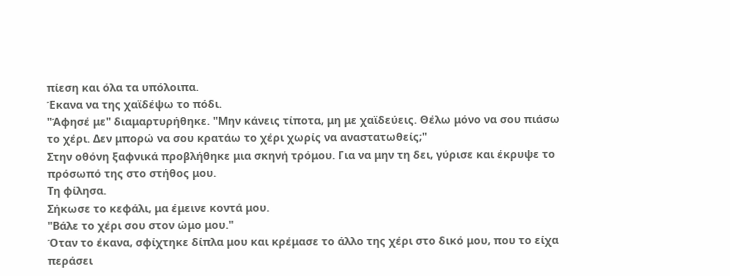πίεση και όλα τα υπόλοιπα.
Έκανα να της χαϊδέψω το πόδι.
"Άφησέ με" διαμαρτυρήθηκε. "Μην κάνεις τίποτα, μη με χαϊδεύεις. Θέλω μόνο να σου πιάσω το χέρι. Δεν μπορώ να σου κρατάω το χέρι χωρίς να αναστατωθείς;"
Στην οθόνη ξαφνικά προβλήθηκε μια σκηνή τρόμου. Για να μην τη δει, γύρισε και έκρυψε το πρόσωπό της στο στήθος μου.
Τη φίλησα.
Σήκωσε το κεφάλι, μα έμεινε κοντά μου.
"Βάλε το χέρι σου στον ώμο μου."
Όταν το έκανα, σφίχτηκε δίπλα μου και κρέμασε το άλλο της χέρι στο δικό μου, που το είχα περάσει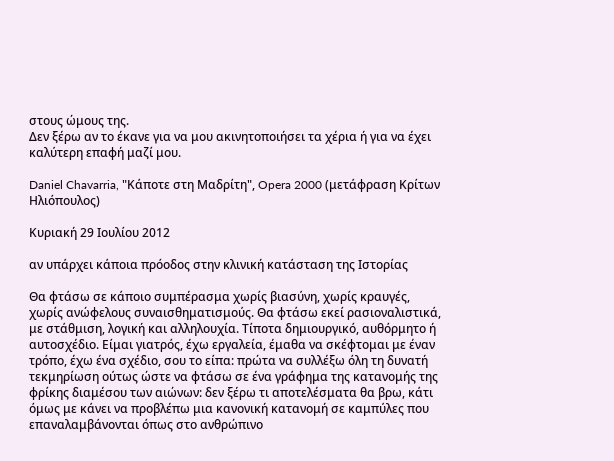στους ώμους της.
Δεν ξέρω αν το έκανε για να μου ακινητοποιήσει τα χέρια ή για να έχει καλύτερη επαφή μαζί μου.

Daniel Chavarria, "Κάποτε στη Μαδρίτη", Opera 2000 (μετάφραση Κρίτων Ηλιόπουλος)

Κυριακή 29 Ιουλίου 2012

αν υπάρχει κάποια πρόοδος στην κλινική κατάσταση της Ιστορίας

Θα φτάσω σε κάποιο συμπέρασμα χωρίς βιασύνη, χωρίς κραυγές, χωρίς ανώφελους συναισθηματισμούς. Θα φτάσω εκεί ρασιοναλιστικά, με στάθμιση, λογική και αλληλουχία. Τίποτα δημιουργικό, αυθόρμητο ή αυτοσχέδιο. Είμαι γιατρός, έχω εργαλεία, έμαθα να σκέφτομαι με έναν τρόπο, έχω ένα σχέδιο, σου το είπα: πρώτα να συλλέξω όλη τη δυνατή τεκμηρίωση ούτως ώστε να φτάσω σε ένα γράφημα της κατανομής της φρίκης διαμέσου των αιώνων: δεν ξέρω τι αποτελέσματα θα βρω, κάτι όμως με κάνει να προβλέπω μια κανονική κατανομή σε καμπύλες που επαναλαμβάνονται όπως στο ανθρώπινο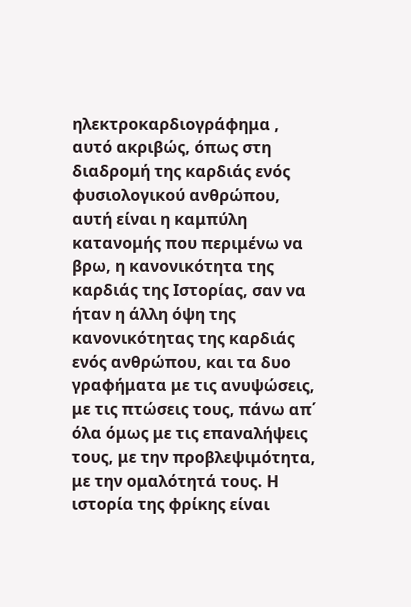ηλεκτροκαρδιογράφημα , αυτό ακριβώς, όπως στη διαδρομή της καρδιάς ενός φυσιολογικού ανθρώπου, αυτή είναι η καμπύλη κατανομής που περιμένω να βρω, η κανονικότητα της καρδιάς της Ιστορίας, σαν να ήταν η άλλη όψη της κανονικότητας της καρδιάς ενός ανθρώπου, και τα δυο γραφήματα με τις ανυψώσεις, με τις πτώσεις τους, πάνω απ΄ όλα όμως με τις επαναλήψεις τους, με την προβλεψιμότητα, με την ομαλότητά τους. Η ιστορία της φρίκης είναι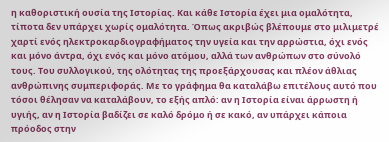η καθοριστική ουσία της Ιστορίας. Και κάθε Ιστορία έχει μια ομαλότητα, τίποτα δεν υπάρχει χωρίς ομαλότητα. Όπως ακριβώς βλέπουμε στο μιλιμετρέ χαρτί ενός ηλεκτροκαρδιογραφήματος την υγεία και την αρρώστια, όχι ενός και μόνο άντρα, όχι ενός και μόνο ατόμου, αλλά των ανθρώπων στο σύνολό τους. Του συλλογικού, της ολότητας της προεξάρχουσας και πλέον άθλιας ανθρώπινης συμπεριφοράς. Με το γράφημα θα καταλάβω επιτέλους αυτό που τόσοι θέλησαν να καταλάβουν, το εξής απλό: αν η Ιστορία είναι άρρωστη ή υγιής, αν η Ιστορία βαδίζει σε καλό δρόμο ή σε κακό, αν υπάρχει κάποια πρόοδος στην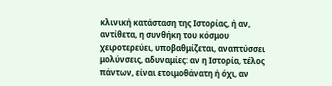κλινική κατάσταση της Ιστορίας, ή αν, αντίθετα, η συνθήκη του κόσμου χειροτερεύει, υποβαθμίζεται, αναπτύσσει μολύνσεις, αδυναμίες: αν η Ιστορία, τέλος πάντων, είναι ετοιμοθάνατη ή όχι, αν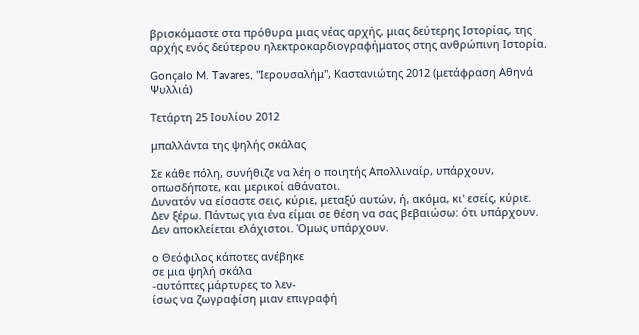βρισκόμαστε στα πρόθυρα μιας νέας αρχής, μιας δεύτερης Ιστορίας, της αρχής ενός δεύτερου ηλεκτροκαρδιογραφήματος στης ανθρώπινη Ιστορία.

Gonçalo M. Tavares, "Ιερουσαλήμ", Καστανιώτης 2012 (μετάφραση Αθηνά Ψυλλιά)

Τετάρτη 25 Ιουλίου 2012

μπαλλάντα της ψηλής σκάλας

Σε κάθε πόλη, συνήθιζε να λέη ο ποιητής Aπολλιναίρ, υπάρχουν, οπωσδήποτε, και μερικοί αθάνατοι.
Δυνατόν να είσαστε σεις, κύριε, μεταξύ αυτών, ή, ακόμα, κι' εσείς, κύριε. Δεν ξέρω. Πάντως για ένα είμαι σε θέση να σας βεβαιώσω: ότι υπάρχουν. Δεν αποκλείεται ελάχιστοι. Όμως υπάρχουν.

ο Θεόφιλος κάποτες ανέβηκε
σε μια ψηλή σκάλα
-αυτόπτες μάρτυρες το λεν-
ίσως να ζωγραφίση μιαν επιγραφή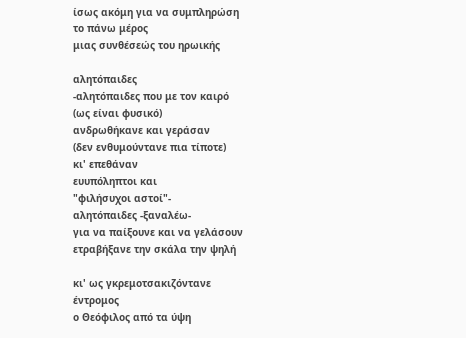ίσως ακόμη για να συμπληρώση
το πάνω μέρος
μιας συνθέσεώς του ηρωικής

αλητόπαιδες
-αλητόπαιδες που με τον καιρό
(ως είναι φυσικό)
ανδρωθήκανε και γεράσαν
(δεν ενθυμούντανε πια τίποτε)
κι' επεθάναν
ευυπόληπτοι και
"φιλήσυχοι αστοί"-
αλητόπαιδες -ξαναλέω-
για να παίξουνε και να γελάσουν
ετραβήξανε την σκάλα την ψηλή

κι' ως γκρεμοτσακιζόντανε
έντρομος
ο Θεόφιλος από τα ύψη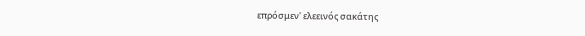επρόσμεν' ελεεινός σακάτης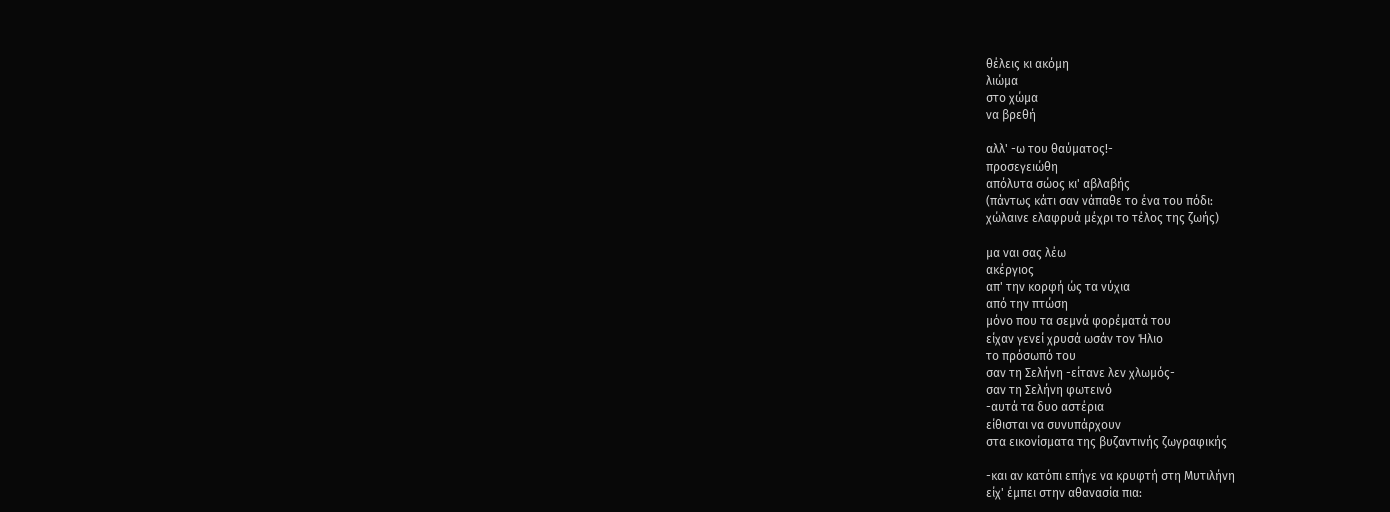θέλεις κι ακόμη
λιώμα
στο χώμα
να βρεθή

αλλ' -ω του θαύματος!-
προσεγειώθη
απόλυτα σώος κι' αβλαβής
(πάντως κάτι σαν νάπαθε το ένα του πόδι:
χώλαινε ελαφρυά μέχρι το τέλος της ζωής)

μα ναι σας λέω
ακέργιος
απ' την κορφή ώς τα νύχια
από την πτώση
μόνο που τα σεμνά φορέματά του
είχαν γενεί χρυσά ωσάν τον Ήλιο
το πρόσωπό του
σαν τη Σελήνη -είτανε λεν χλωμός-
σαν τη Σελήνη φωτεινό
-αυτά τα δυο αστέρια
είθισται να συνυπάρχουν
στα εικονίσματα της βυζαντινής ζωγραφικής

-και αν κατόπι επήγε να κρυφτή στη Mυτιλήνη
είχ' έμπει στην αθανασία πια: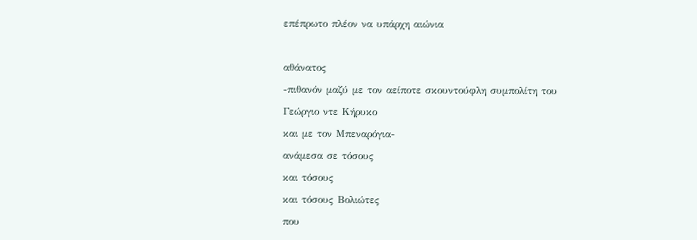επέπρωτο πλέον να υπάρχη αιώνια

αθάνατος
-πιθανόν μαζύ με τον αείποτε σκουντούφλη συμπολίτη του
Γεώργιο ντε Kήρυκο
και με τον Mπεναρόγια-
ανάμεσα σε τόσους
και τόσους
και τόσους Bολιώτες
που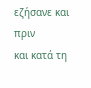εζήσανε και πριν
και κατά τη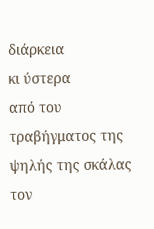διάρκεια
κι ύστερα
από του
τραβήγματος της ψηλής της σκάλας
τον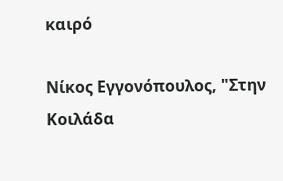καιρό

Νίκος Εγγονόπουλος, "Στην Κοιλάδα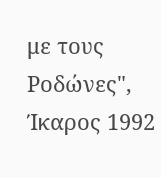με τους Ροδώνες", Ίκαρος 1992